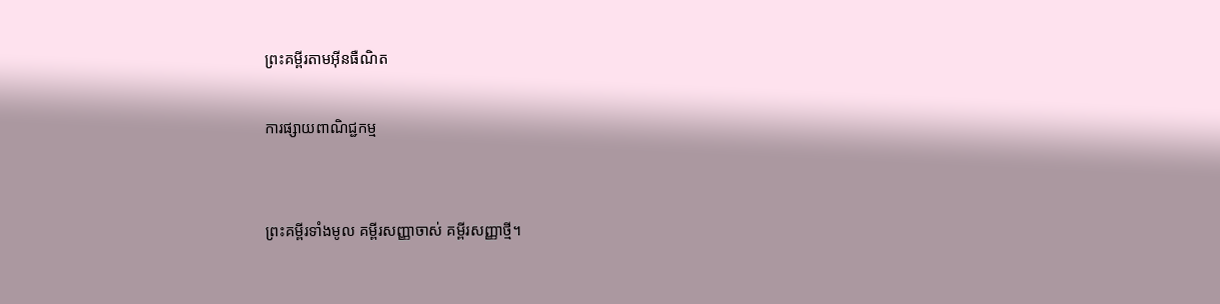ព្រះគម្ពីរតាមអ៊ីនធឺណិត

ការផ្សាយពាណិជ្ជកម្ម


ព្រះគម្ពីរទាំងមូល គម្ពីរសញ្ញាចាស់ គម្ពីរសញ្ញាថ្មី។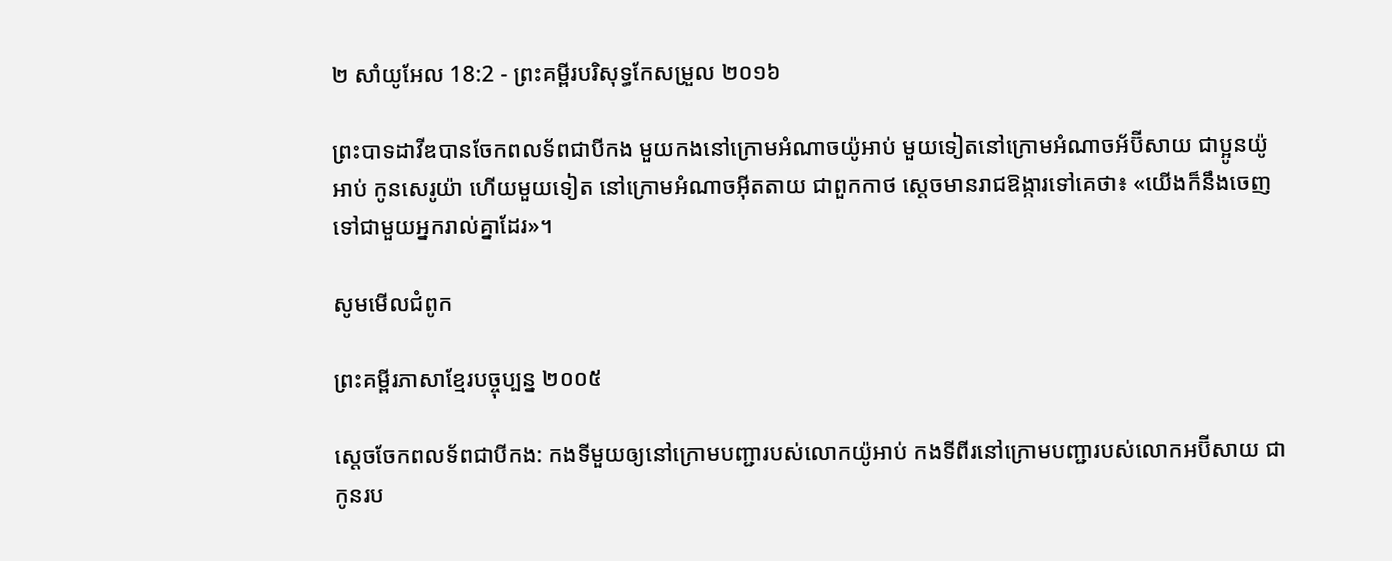២ សាំ‌យូ‌អែល 18:2 - ព្រះគម្ពីរបរិសុទ្ធកែសម្រួល ២០១៦

ព្រះបាទដាវីឌបានចែកពលទ័ពជាបីកង មួយកងនៅក្រោមអំណាចយ៉ូអាប់ មួយទៀតនៅក្រោមអំណាចអ័ប៊ី‌សាយ ជាប្អូនយ៉ូអាប់ កូនសេរូយ៉ា ហើយមួយទៀត នៅក្រោមអំណាចអ៊ីត‌តាយ ជាពួកកាថ ស្ដេចមានរាជ‌ឱង្ការទៅគេថា៖ «យើងក៏នឹងចេញទៅជា‌មួយអ្នករាល់គ្នាដែរ»។

សូមមើលជំពូក

ព្រះគម្ពីរភាសាខ្មែរបច្ចុប្បន្ន ២០០៥

ស្ដេចចែកពលទ័ពជាបីកង: កងទីមួយឲ្យនៅក្រោមបញ្ជារបស់លោកយ៉ូអាប់ កងទីពីរនៅក្រោមបញ្ជារបស់លោកអប៊ី‌សាយ ជាកូនរប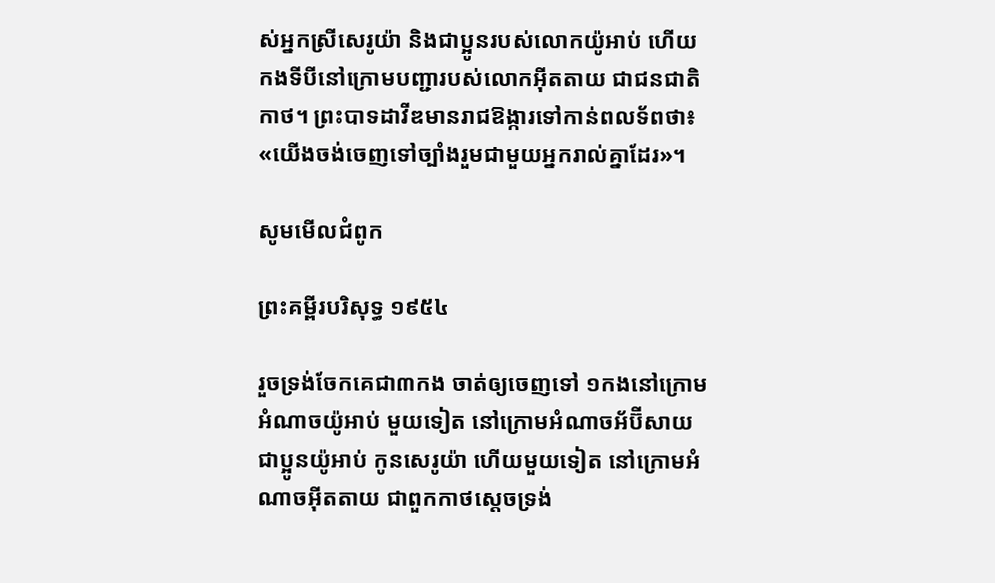ស់អ្នកស្រីសេរូយ៉ា និងជាប្អូនរបស់លោកយ៉ូអាប់ ហើយកងទីបីនៅក្រោមបញ្ជារបស់លោកអ៊ីត‌តាយ ជាជន‌ជាតិកាថ។ ព្រះ‌បាទដាវីឌមានរាជ‌ឱង្ការទៅកាន់ពលទ័ពថា៖ «យើងចង់ចេញទៅច្បាំងរួមជាមួយអ្នករាល់គ្នាដែរ»។

សូមមើលជំពូក

ព្រះគម្ពីរបរិសុទ្ធ ១៩៥៤

រួចទ្រង់ចែកគេជា៣កង ចាត់ឲ្យចេញទៅ ១កងនៅក្រោមអំណាចយ៉ូអាប់ មួយទៀត នៅក្រោមអំណាចអ័ប៊ី‌សាយ ជាប្អូនយ៉ូអាប់ កូនសេរូយ៉ា ហើយមួយទៀត នៅក្រោមអំណាចអ៊ីត‌តាយ ជាពួកកាថស្តេចទ្រង់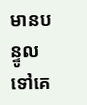មានបន្ទូលទៅគេ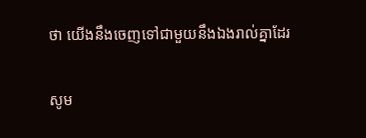ថា យើងនឹងចេញទៅជាមួយនឹងឯងរាល់គ្នាដែរ

សូម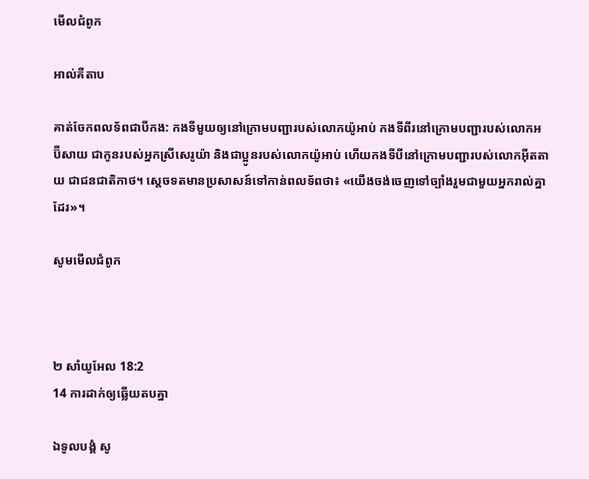មើលជំពូក

អាល់គីតាប

គាត់ចែកពលទ័ពជាបីកង: កងទីមួយឲ្យនៅក្រោមបញ្ជារបស់លោកយ៉ូអាប់ កងទីពីរនៅក្រោមបញ្ជារបស់លោកអប៊ី‌សាយ ជាកូនរបស់អ្នកស្រីសេរូ‌យ៉ា និងជាប្អូនរបស់លោកយ៉ូអាប់ ហើយកងទីបីនៅក្រោមបញ្ជារបស់លោកអ៊ីត‌តាយ ជាជន‌ជាតិកាថ។ ស្តេចទតមានប្រសាសន៍ទៅកាន់ពលទ័ពថា៖ «យើងចង់ចេញទៅច្បាំងរួមជាមួយអ្នករាល់គ្នាដែរ»។

សូមមើលជំពូក



២ សាំ‌យូ‌អែល 18:2
14 ការដាក់ឲ្យឆ្លើយតបគ្នា

ឯទូល‌បង្គំ សូ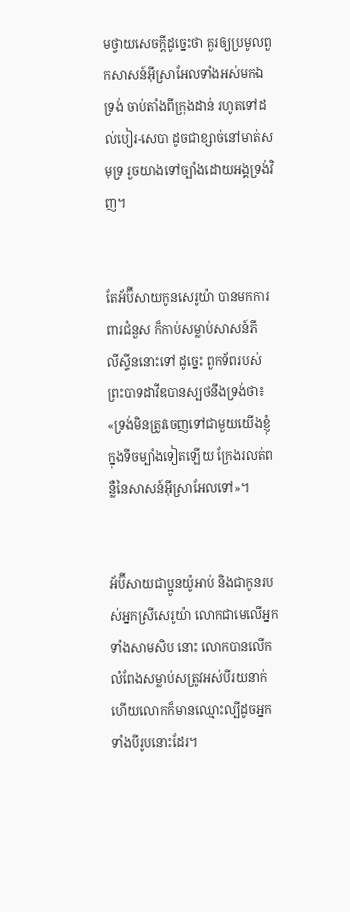មថ្វាយសេចក្ដីដូច្នេះថា គួរឲ្យប្រមូលពួកសាសន៍អ៊ីស្រា‌អែលទាំងអស់មកឯទ្រង់ ចាប់តាំងពីក្រុងដាន់ រហូតទៅដល់បៀរ-សេបា ដូចជាខ្សាច់នៅមាត់សមុទ្រ រួចយាងទៅច្បាំងដោយអង្គទ្រង់វិញ។


តែអ័ប៊ី‌សាយកូនសេរូយ៉ា បានមកការពារជំនួស ក៏កាប់សម្លាប់សាសន៍ភីលី‌ស្ទីននោះទៅ ដូច្នេះ ពួកទ័ពរបស់ព្រះបាទដាវីឌបានស្បថនឹងទ្រង់ថា៖ «ទ្រង់មិនត្រូវចេញទៅជា‌មួយយើងខ្ញុំ ក្នុងទីចម្បាំងទៀតឡើយ ក្រែងរលត់ពន្លឺនៃសាសន៍អ៊ីស្រា‌អែលទៅ»។


អ័ប៊ី‌សាយជាប្អូនយ៉ូអាប់ និងជាកូនរបស់អ្នកស្រីសេរូយ៉ា លោកជាមេលើអ្នកទាំងសាមសិប នោះ លោកបានលើកលំពែងសម្លាប់សត្រូវអស់បីរយនាក់ ហើយលោកក៏មានឈ្មោះល្បីដូចអ្នកទាំងបីរូបនោះដែរ។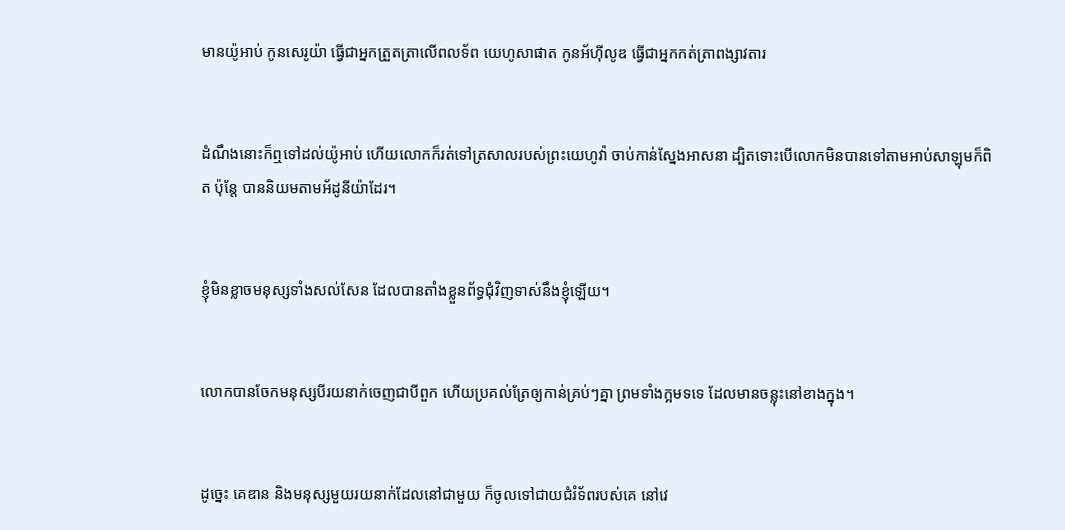មានយ៉ូអាប់ កូនសេរូយ៉ា ធ្វើជាអ្នកត្រួត‌ត្រាលើពលទ័ព យេហូ‌សាផាត កូនអ័ហ៊ី‌លូឌ ធ្វើជាអ្នកកត់ត្រាពង្សា‌វតារ


ដំណឹងនោះក៏ឮទៅដល់យ៉ូអាប់ ហើយលោកក៏រត់ទៅត្រសាលរបស់ព្រះ‌យេហូវ៉ា ចាប់កាន់ស្នែងអាស‌នា ដ្បិតទោះបើលោកមិនបានទៅតាមអាប់សា‌ឡុមក៏ពិត ប៉ុន្តែ បាននិយមតាមអ័ដូ‌នីយ៉ាដែរ។


ខ្ញុំមិនខ្លាចមនុស្សទាំងសល់‌សែន ដែលបានតាំងខ្លួនព័ទ្ធជុំ‌វិញទាស់នឹងខ្ញុំឡើយ។


លោកបានចែកមនុស្សបីរយនាក់ចេញជាបីពួក ហើយប្រគល់ត្រែឲ្យកាន់គ្រប់ៗគ្នា ព្រមទាំងក្អមទទេ ដែលមានចន្លុះនៅខាងក្នុង។


ដូច្នេះ គេឌាន និងមនុស្សមួយរយនាក់ដែលនៅជាមួយ ក៏ចូលទៅជាយជំរំទ័ពរបស់គេ នៅវេ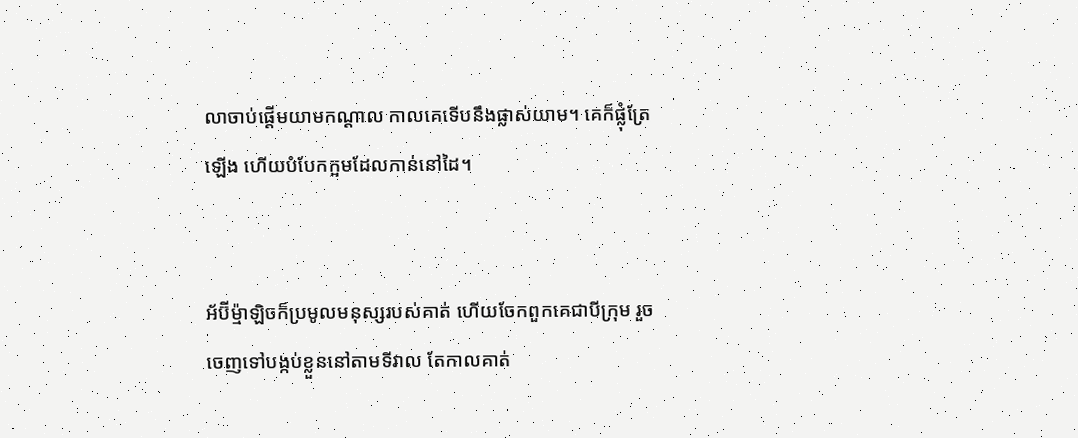លាចាប់ផ្ដើមយាមកណ្ដាល កាលគេទើបនឹងផ្លាស់យាម។ គេក៏ផ្លុំត្រែឡើង ហើយបំបែកក្អមដែលកាន់នៅដៃ។


អ័ប៊ី‌ម៉្មា‌ឡិចក៏ប្រមូលមនុស្សរបស់គាត់ ហើយចែកពួកគេជាបីក្រុម រួចចេញទៅបង្កប់ខ្លួននៅតាមទីវាល តែកាលគាត់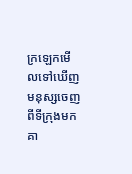ក្រឡេកមើលទៅឃើញមនុស្សចេញពីទីក្រុងមក គា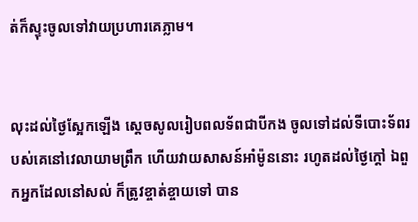ត់ក៏ស្ទុះចូលទៅវាយប្រហារគេភ្លាម។


លុះដល់ថ្ងៃស្អែកឡើង ស្ដេចសូលរៀបពលទ័ពជាបីកង ចូលទៅដល់ទីបោះទ័ពរបស់គេនៅវេលាយាមព្រឹក ហើយវាយសាសន៍អាំម៉ូននោះ រហូតដល់ថ្ងៃក្តៅ ឯពួកអ្នកដែលនៅសល់ ក៏ត្រូវខ្ចាត់‌ខ្ចាយទៅ បាន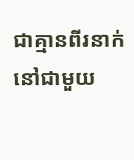ជាគ្មានពីរនាក់នៅជា‌មួយ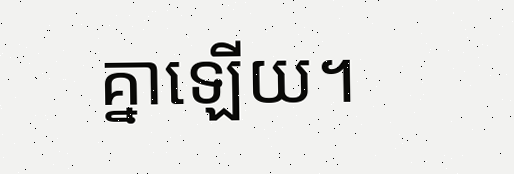គ្នាឡើយ។